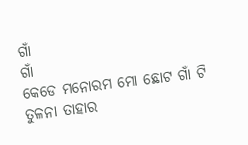ଗାଁ
ଗାଁ
କେଡେ ମନୋରମ ମୋ ଛୋଟ ଗାଁ ଟି
ତୁଳନା ତାହାର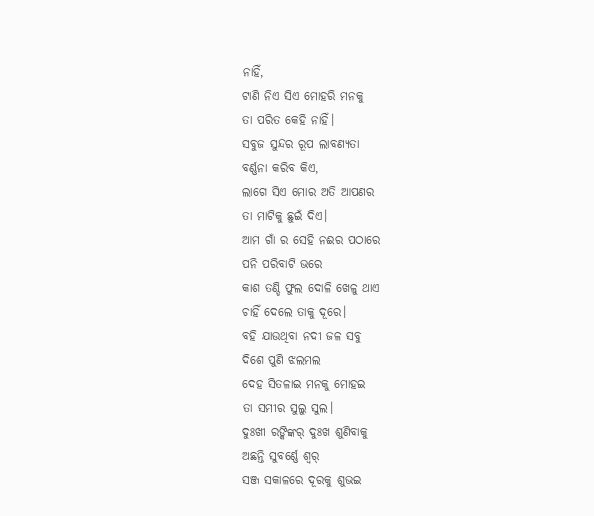ନାହିଁ,
ଟାଣି ନିଏ ସିଏ ମୋହରି ମନକୁ
ତା ପରିତ କେହି ନାହିଁ।
ସବୁଜ ସୁନ୍ଦର ରୂପ ଲାବଣ୍ୟତା
ବର୍ଣ୍ଣନା କରିବ କିଏ,
ଲାଗେ ସିଏ ମୋର ଅତି ଆପଣର
ତା ମାଟିକୁ ଛୁଇଁ ଦିଏ।
ଆମ ଗାଁ ର ସେହି ନଈର ପଠାରେ
ପନି ପରିବାଟି ଭରେ
କାଶ ତଣ୍ଡି ଫୁଲ ଦୋଳି ଖେଳୁ ଥାଏ
ଚାହିଁ ଦେଲେ ତାକୁ ଦୂରେ।
ବହି ଯାଉଥିବା ନଦୀ ଜଳ ସବୁ
ଦିଶେ ପୁଣି ଝଲମଲ
ଦେହ ସିତଳାଇ ମନକୁ ମୋହଇ
ତା ସମୀର ସୁଲୁ ସୁଲ।
ଦୁଃଖୀ ରଙ୍କିଙ୍କର୍ ଦୁଃଖ ଶୁଣିବାକୁ
ଅଛନ୍ତି ସୁବର୍ଣ୍ଣେ ଶ୍ୱର୍
ସଞ୍ଜ ସକାଳରେ ଦୂରକୁ ଶୁଭଇ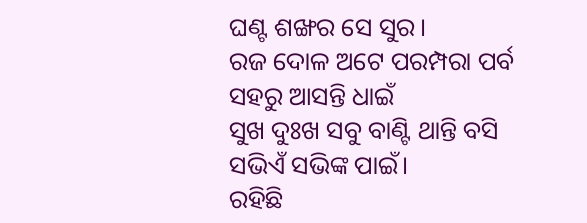ଘଣ୍ଟ ଶଙ୍ଖର ସେ ସୁର।
ରଜ ଦୋଳ ଅଟେ ପରମ୍ପରା ପର୍ବ
ସହରୁ ଆସନ୍ତି ଧାଇଁ
ସୁଖ ଦୁଃଖ ସବୁ ବାଣ୍ଟି ଥାନ୍ତି ବସି
ସଭିଏଁ ସଭିଙ୍କ ପାଇଁ।
ରହିଛି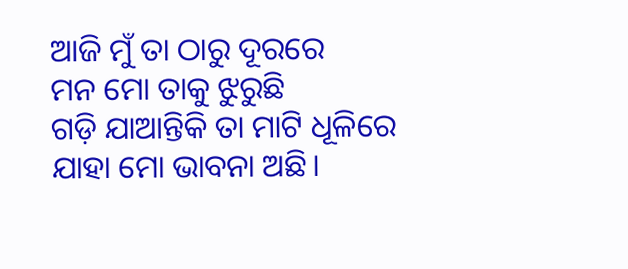ଆଜି ମୁଁ ତା ଠାରୁ ଦୂରରେ
ମନ ମୋ ତାକୁ ଝୁରୁଛି
ଗଡ଼ି ଯାଆନ୍ତିକି ତା ମାଟି ଧୂଳିରେ
ଯାହା ମୋ ଭାବନା ଅଛି।